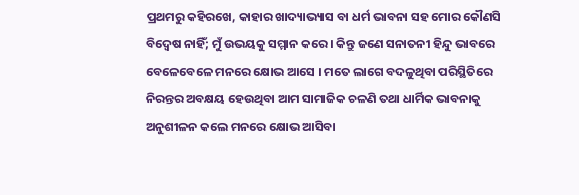ପ୍ରଥମରୁ କହିରଖେ, କାହାର ଖାଦ୍ୟାଭ୍ୟାସ ବା ଧର୍ମ ଭାବନା ସହ ମୋର କୌଣସି ବିଦ୍ୱେଷ ନାହିଁ; ମୁଁ ଉଭୟକୁ ସମ୍ମାନ କରେ । କିନ୍ତୁ ଜଣେ ସନାତନୀ ହିନ୍ଦୁ ଭାବରେ ବେଳେବେଳେ ମନରେ କ୍ଷୋଭ ଆସେ । ମତେ ଲାଗେ ବଦଳୁଥିବା ପରିସ୍ଥିତିରେ ନିରନ୍ତର ଅବକ୍ଷୟ ହେଉଥିବା ଆମ ସାମାଜିକ ଚଳଣି ତଥା ଧାର୍ମିକ ଭାବନାକୁ ଅନୁଶୀଳନ କଲେ ମନରେ କ୍ଷୋଭ ଆସିବା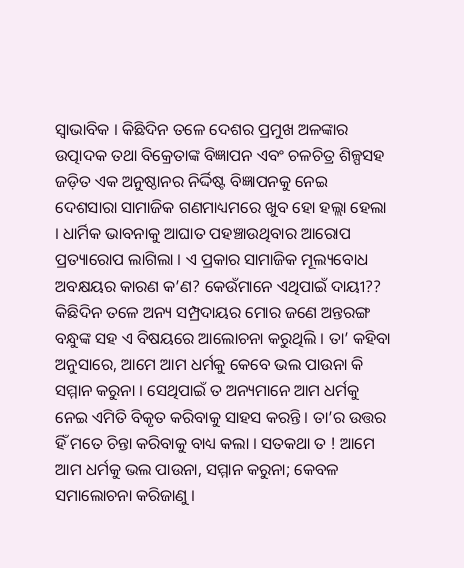ସ୍ୱାଭାବିକ । କିଛିଦିନ ତଳେ ଦେଶର ପ୍ରମୁଖ ଅଳଙ୍କାର ଉତ୍ପାଦକ ତଥା ବିକ୍ରେତାଙ୍କ ବିଜ୍ଞାପନ ଏବଂ ଚଳଚିତ୍ର ଶିଳ୍ପସହ ଜଡ଼ିତ ଏକ ଅନୁଷ୍ଠାନର ନିର୍ଦ୍ଦିଷ୍ଟ ବିଜ୍ଞାପନକୁ ନେଇ ଦେଶସାରା ସାମାଜିକ ଗଣମାଧ୍ୟମରେ ଖୁବ ହୋ ହଲ୍ଲା ହେଲା । ଧାର୍ମିକ ଭାବନାକୁ ଆଘାତ ପହଞ୍ଚାଉଥିବାର ଆରୋପ ପ୍ରତ୍ୟାରୋପ ଲାଗିଲା । ଏ ପ୍ରକାର ସାମାଜିକ ମୂଲ୍ୟବୋଧ ଅବକ୍ଷୟର କାରଣ କ’ଣ? କେଉଁମାନେ ଏଥିପାଇଁ ଦାୟୀ??
କିଛିଦିନ ତଳେ ଅନ୍ୟ ସମ୍ପ୍ରଦାୟର ମୋର ଜଣେ ଅନ୍ତରଙ୍ଗ ବନ୍ଧୁଙ୍କ ସହ ଏ ବିଷୟରେ ଆଲୋଚନା କରୁଥିଲି । ତା’ କହିବା ଅନୁସାରେ, ଆମେ ଆମ ଧର୍ମକୁ କେବେ ଭଲ ପାଉନା କି ସମ୍ମାନ କରୁନା । ସେଥିପାଇଁ ତ ଅନ୍ୟମାନେ ଆମ ଧର୍ମକୁ ନେଇ ଏମିତି ବିକୃତ କରିବାକୁ ସାହସ କରନ୍ତି । ତା’ର ଉତ୍ତର ହିଁ ମତେ ଚିନ୍ତା କରିବାକୁ ବାଧ୍ୟ କଲା । ସତକଥା ତ ! ଆମେ ଆମ ଧର୍ମକୁ ଭଲ ପାଉନା, ସମ୍ମାନ କରୁନା; କେବଳ ସମାଲୋଚନା କରିଜାଣୁ ।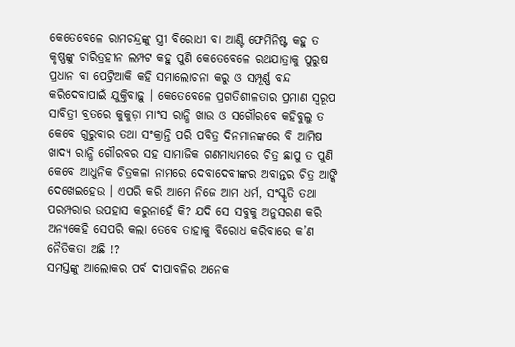କେତେବେଳେ ରାମଚନ୍ଦ୍ରଙ୍କୁ ସ୍ତ୍ରୀ ବିରୋଧୀ ବା ଆଣ୍ଟି ଫେମିନିଷ୍ଟ କହୁ ତ କୃଷ୍ଣଙ୍କୁ ଚାରିତ୍ରହୀନ ଲମ୍ପଟ କହୁ ପୁଣି କେତେବେଳେ ରଥଯାତ୍ରାକୁ ପୁରୁଷ ପ୍ରଧାନ ବା ପେଟ୍ରିଆକି କହି ସମାଲୋଚନା କରୁ ଓ ସମ୍ପୂର୍ଣ୍ଣ ବନ୍ଦ କରିଦେବାପାଇଁ ଯୁକ୍ତିବାଢ଼ୁ । କେତେବେଳେ ପ୍ରଗତିଶୀଳତାର ପ୍ରମାଣ ସ୍ୱରୂପ ସାବିତ୍ରୀ ବ୍ରତରେ କୁକୁଡ଼ା ମାଂସ ରାନ୍ଧି ଖାଉ ଓ ସଗୌରବେ କହିବୁଲୁ ତ କେବେ ଗୁରୁବାର ତଥା ସଂକ୍ରାନ୍ତି ପରି ପବିତ୍ର ଦିନମାନଙ୍କରେ ବି ଆମିଷ ଖାଦ୍ୟ ରାନ୍ଧି ଗୌରବର ସହ ସାମାଜିକ ଗଣମାଧ୍ୟମରେ ଚିତ୍ର ଛାପୁ ତ ପୁଣି କେବେ ଆଧୁନିକ ଚିତ୍ରକଳା ନାମରେ ଦେବାଦେବୀଙ୍କର ଅବାନ୍ତର ଚିତ୍ର ଆଙ୍କି ଦେଖେଇହେଉ । ଏପରି କରି ଆମେ ନିଜେ ଆମ ଧର୍ମ, ସଂସ୍କୃତି ତଥା ପରମ୍ପରାର ଉପହାସ କରୁନାହେଁ କି? ଯଦି ସେ ସବୁକୁ ଅନୁସରଣ କରି ଅନ୍ୟକେହି ସେପରି କଲା ତେବେ ତାହାକୁ ବିରୋଧ କରିବାରେ କ’ଣ ନୈତିକତା ଅଛି !?
ସମସ୍ତଙ୍କୁ ଆଲୋକର ପର୍ବ ଦୀପାବଳିର ଅନେକ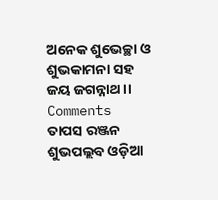ଅନେକ ଶୁଭେଚ୍ଛା ଓ ଶୁଭକାମନା ସହ
ଜୟ ଜଗନ୍ନାଥ ।।
Comments
ତାପସ ରଞ୍ଜନ ଶୁଭପଲ୍ଲବ ଓଡ଼ିଆ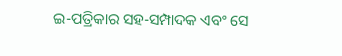ଇ-ପତ୍ରିକାର ସହ-ସମ୍ପାଦକ ଏବଂ ସେ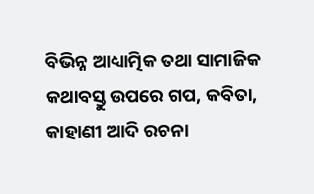ବିଭିନ୍ନ ଆଧ୍ୟାତ୍ମିକ ତଥା ସାମାଜିକ କଥାବସ୍ତୁ ଉପରେ ଗପ, କବିତା, କାହାଣୀ ଆଦି ରଚନା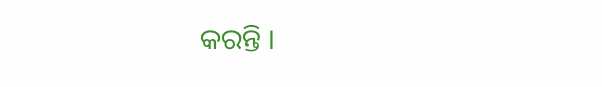କରନ୍ତି ।